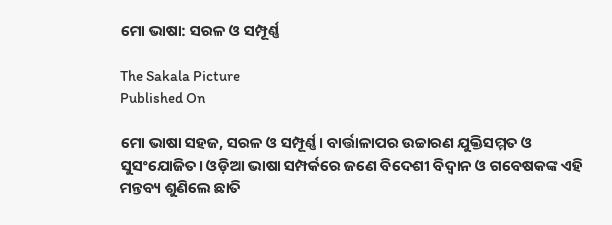ମୋ ଭାଷା: ସରଳ ଓ ସମ୍ପୂର୍ଣ୍ଣ

The Sakala Picture
Published On

ମୋ ଭାଷା ସହଜ, ସରଳ ଓ ସମ୍ପୂର୍ଣ୍ଣ। ବାର୍ତ୍ତାଳାପର ଉଚ୍ଚାରଣ ଯୁକ୍ତିସମ୍ମତ ଓ ସୁସଂଯୋଜିତ। ଓଡ଼ିଆ ଭାଷା ସମ୍ପର୍କରେ ଜଣେ ବିଦେଶୀ ବିଦ୍ୱାନ ଓ ଗବେଷକଙ୍କ ଏହି ମନ୍ତବ୍ୟ ଶୁଣିଲେ ଛାତି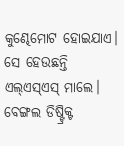କୁଣ୍ଢେମୋଟ ହୋଇଯାଏ। ସେ ହେଉଛନ୍ତି ଏଲ୍‌‌ଏସ୍‌‌ଏସ୍‌‌ ମାଲେ। ବେଙ୍ଗଲ ଡିଷ୍ଟ୍ରିକ୍ଟ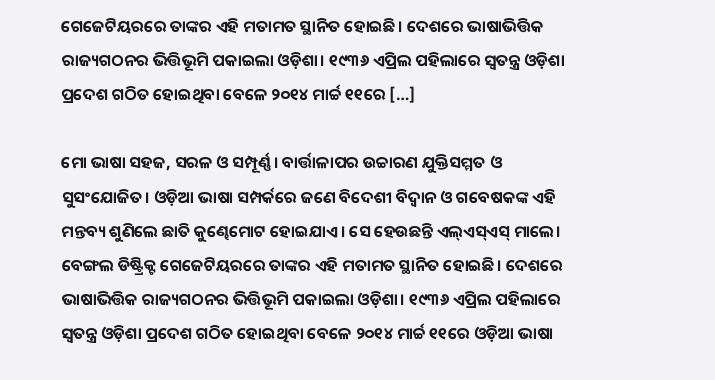ଗେଜେଟିୟରରେ ତାଙ୍କର ଏହି ମତାମତ ସ୍ଥାନିତ ହୋଇଛି। ଦେଶରେ ଭାଷାଭିତ୍ତିକ ରାଜ୍ୟଗଠନର ଭିତ୍ତିଭୂମି ପକାଇଲା ଓଡ଼ିଶା। ୧୯୩୬ ଏପ୍ରିଲ ପହିଲାରେ ସ୍ୱତନ୍ତ୍ର ଓଡ଼ିଶା ପ୍ରଦେଶ ଗଠିତ ହୋଇଥିବା ବେଳେ ୨୦୧୪ ମାର୍ଚ୍ଚ ୧୧ରେ […]

ମୋ ଭାଷା ସହଜ, ସରଳ ଓ ସମ୍ପୂର୍ଣ୍ଣ। ବାର୍ତ୍ତାଳାପର ଉଚ୍ଚାରଣ ଯୁକ୍ତିସମ୍ମତ ଓ ସୁସଂଯୋଜିତ। ଓଡ଼ିଆ ଭାଷା ସମ୍ପର୍କରେ ଜଣେ ବିଦେଶୀ ବିଦ୍ୱାନ ଓ ଗବେଷକଙ୍କ ଏହି ମନ୍ତବ୍ୟ ଶୁଣିଲେ ଛାତି କୁଣ୍ଢେମୋଟ ହୋଇଯାଏ। ସେ ହେଉଛନ୍ତି ଏଲ୍‌‌ଏସ୍‌‌ଏସ୍‌‌ ମାଲେ। ବେଙ୍ଗଲ ଡିଷ୍ଟ୍ରିକ୍ଟ ଗେଜେଟିୟରରେ ତାଙ୍କର ଏହି ମତାମତ ସ୍ଥାନିତ ହୋଇଛି। ଦେଶରେ ଭାଷାଭିତ୍ତିକ ରାଜ୍ୟଗଠନର ଭିତ୍ତିଭୂମି ପକାଇଲା ଓଡ଼ିଶା। ୧୯୩୬ ଏପ୍ରିଲ ପହିଲାରେ ସ୍ୱତନ୍ତ୍ର ଓଡ଼ିଶା ପ୍ରଦେଶ ଗଠିତ ହୋଇଥିବା ବେଳେ ୨୦୧୪ ମାର୍ଚ୍ଚ ୧୧ରେ ଓଡ଼ିଆ ଭାଷା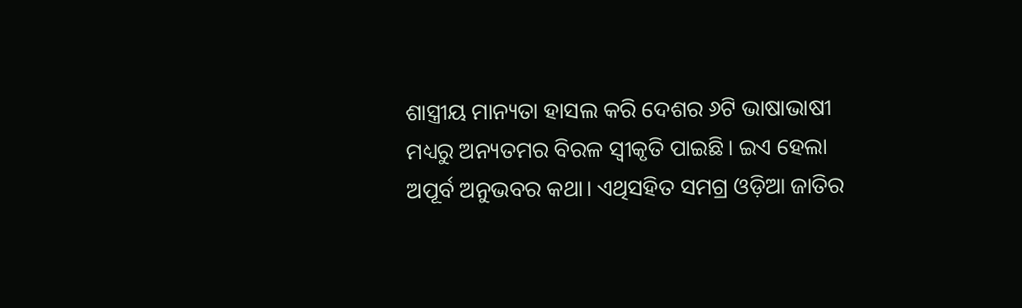ଶାସ୍ତ୍ରୀୟ ମାନ୍ୟତା ହାସଲ କରି ଦେଶର ୬ଟି ଭାଷାଭାଷୀ ମଧ୍ୟରୁ ଅନ୍ୟତମର ବିରଳ ସ୍ୱୀକୃତି ପାଇଛି। ଇଏ ହେଲା ଅପୂର୍ବ ଅନୁଭବର କଥା। ଏଥିସହିତ ସମଗ୍ର ଓଡ଼ିଆ ଜାତିର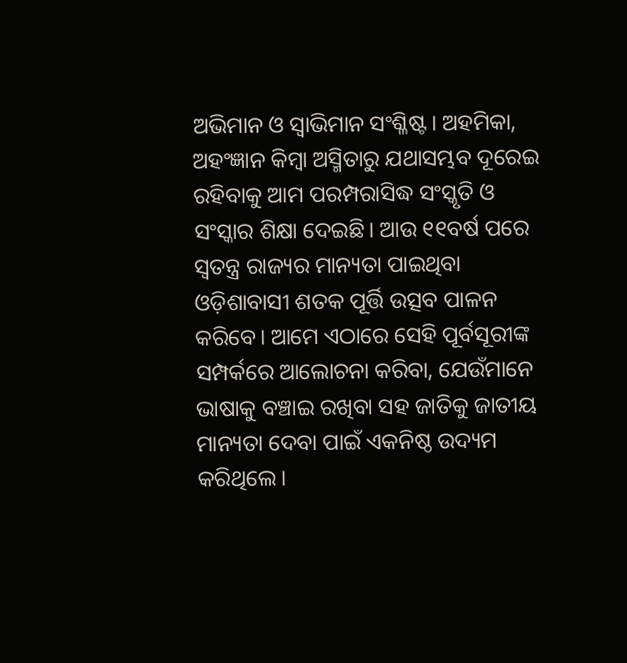ଅଭିମାନ ଓ ସ୍ୱାଭିମାନ ସଂଶ୍ଳିଷ୍ଟ। ଅହମିକା, ଅହଂଜ୍ଞାନ କିମ୍ବା ଅସ୍ମିତାରୁ ଯଥାସମ୍ଭବ ଦୂରେଇ ରହିବାକୁ ଆମ ପରମ୍ପରାସିଦ୍ଧ ସଂସ୍କୃତି ଓ ସଂସ୍କାର ଶିକ୍ଷା ଦେଇଛି। ଆଉ ୧୧ବର୍ଷ ପରେ ସ୍ୱତନ୍ତ୍ର ରାଜ୍ୟର ମାନ୍ୟତା ପାଇଥିବା ଓଡ଼ିଶାବାସୀ ଶତକ ପୂର୍ତ୍ତି ଉତ୍ସବ ପାଳନ କରିବେ। ଆମେ ଏଠାରେ ସେହି ପୂର୍ବସୂରୀଙ୍କ ସମ୍ପର୍କରେ ଆଲୋଚନା କରିବା, ଯେଉଁମାନେ ଭାଷାକୁ ବଞ୍ଚାଇ ରଖିବା ସହ ଜାତିକୁ ଜାତୀୟ ମାନ୍ୟତା ଦେବା ପାଇଁ ଏକନିଷ୍ଠ ଉଦ୍ୟମ କରିଥିଲେ।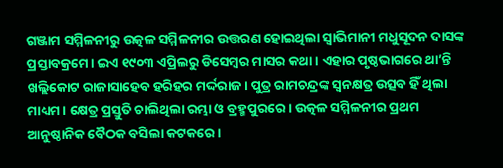ଗଞ୍ଜାମ ସମ୍ମିଳନୀରୁ ଉତ୍କଳ ସମ୍ମିଳନୀର ଉତ୍ତରଣ ହୋଇଥିଲା ସ୍ୱାଭିମାନୀ ମଧୁସୂଦନ ଦାସଙ୍କ ପ୍ରସ୍ତାବକ୍ରମେ। ଇଏ ୧୯୦୩ ଏପ୍ରିଲରୁ ଡିସେମ୍ବର ମାସର କଥା। ଏହାର ପୃଷ୍ଠଭାଗରେ ଥା’ନ୍ତି ଖଲ୍ଲିକୋଟ ରାଜାସାହେବ ହରିହର ମର୍ଦ୍ଦରାଜ। ପୁତ୍ର ରାମଚନ୍ଦ୍ରଙ୍କ ସ୍ୱନକ୍ଷତ୍ର ଉତ୍ସବ ହିଁ ଥିଲା ମାଧ୍ୟମ। କ୍ଷେତ୍ର ପ୍ରସ୍ତୁତି ଚାଲିଥିଲା ରମ୍ଭା ଓ ବ୍ରହ୍ମପୁରରେ। ଉତ୍କଳ ସମ୍ମିଳନୀର ପ୍ରଥମ ଆନୁଷ୍ଠାନିକ ବୈଠକ ବସିଲା କଟକରେ।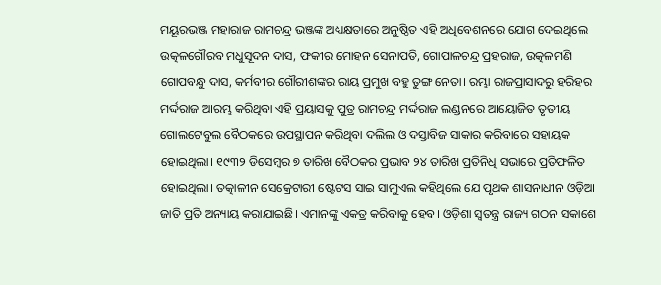ମୟୂରଭଞ୍ଜ ମହାରାଜ ରାମଚନ୍ଦ୍ର ଭଞ୍ଜଙ୍କ ଅଧ୍ୟକ୍ଷତାରେ ଅନୁଷ୍ଠିତ ଏହି ଅଧିବେଶନରେ ଯୋଗ ଦେଇଥିଲେ ଉତ୍କଳଗୌରବ ମଧୁସୂଦନ ଦାସ, ଫକୀର ମୋହନ ସେନାପତି, ଗୋପାଳଚନ୍ଦ୍ର ପ୍ରହରାଜ, ଉତ୍କଳମଣି ଗୋପବନ୍ଧୁ ଦାସ, କର୍ମବୀର ଗୌରୀଶଙ୍କର ରାୟ ପ୍ରମୁଖ ବହୁ ତୁଙ୍ଗ ନେତା। ରମ୍ଭା ରାଜପ୍ରାସାଦରୁ ହରିହର ମର୍ଦ୍ଦରାଜ ଆରମ୍ଭ କରିଥିବା ଏହି ପ୍ରୟାସକୁ ପୁତ୍ର ରାମଚନ୍ଦ୍ର ମର୍ଦ୍ଦରାଜ ଲଣ୍ଡନରେ ଆୟୋଜିତ ତୃତୀୟ ଗୋଲଟେବୁଲ ବୈଠକରେ ଉପସ୍ଥାପନ କରିଥିବା ଦଲିଲ ଓ ଦସ୍ତାବିଜ ସାକାର କରିବାରେ ସହାୟକ ହୋଇଥିଲା। ୧୯୩୨ ଡିସେମ୍ବର ୭ ତାରିଖ ବୈଠକର ପ୍ରଭାବ ୨୪ ତାରିଖ ପ୍ରତିନିଧି ସଭାରେ ପ୍ରତିଫଳିତ ହୋଇଥିଲା। ତତ୍କାଳୀନ ସେକ୍ରେଟାରୀ ଷ୍ଟେଟସ ସାଇ ସାମୁଏଲ କହିଥିଲେ ଯେ ପୃଥକ ଶାସନାଧୀନ ଓଡ଼ିଆ ଜାତି ପ୍ରତି ଅନ୍ୟାୟ କରାଯାଇଛି। ଏମାନଙ୍କୁ ଏକତ୍ର କରିବାକୁ ହେବ। ଓଡ଼ିଶା ସ୍ୱତନ୍ତ୍ର ରାଜ୍ୟ ଗଠନ ସକାଶେ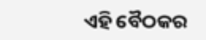ଏହି ବୈଠକର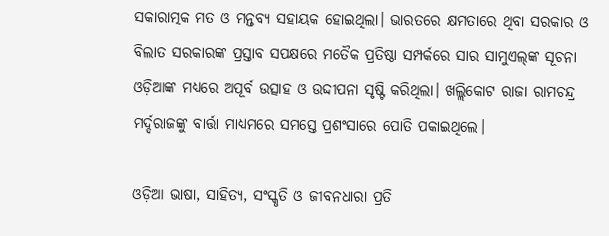ସକାରାତ୍ମକ ମତ ଓ ମନ୍ତବ୍ୟ ସହାୟକ ହୋଇଥିଲା। ଭାରତରେ କ୍ଷମତାରେ ଥିବା ସରକାର ଓ ବିଲାତ ସରକାରଙ୍କ ପ୍ରସ୍ତାବ ସପକ୍ଷରେ ମତୈକ ପ୍ରତିଷ୍ଠା ସମ୍ପର୍କରେ ସାର ସାମୁଏଲ୍‌‌ଙ୍କ ସୂଚନା ଓଡ଼ିଆଙ୍କ ମଧ୍ୟରେ ଅପୂର୍ବ ଉତ୍ସାହ ଓ ଉଦ୍ଦୀପନା ସୃଷ୍ଟି କରିଥିଲା। ଖଲ୍ଲିକୋଟ ରାଜା ରାମଚନ୍ଦ୍ର ମର୍ଦ୍ଦରାଜଙ୍କୁ ବାର୍ତ୍ତା ମାଧ୍ୟମରେ ସମସ୍ତେ ପ୍ରଶଂସାରେ ପୋତି ପକାଇଥିଲେ।

ଓଡ଼ିଆ ଭାଷା, ସାହିତ୍ୟ, ସଂସ୍କୃତି ଓ ଜୀବନଧାରା ପ୍ରତି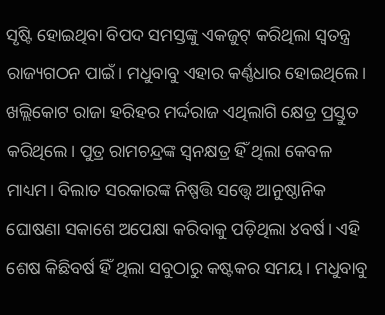ସୃଷ୍ଟି ହୋଇଥିବା ବିପଦ ସମସ୍ତଙ୍କୁ ଏକଜୁଟ୍‌‌ କରିଥିଲା ସ୍ୱତନ୍ତ୍ର ରାଜ୍ୟଗଠନ ପାଇଁ। ମଧୁବାବୁ ଏହାର କର୍ଣ୍ଣଧାର ହୋଇଥିଲେ। ଖଲ୍ଲିକୋଟ ରାଜା ହରିହର ମର୍ଦ୍ଦରାଜ ଏଥିଲାଗି କ୍ଷେତ୍ର ପ୍ରସ୍ତୁତ କରିଥିଲେ। ପୁତ୍ର ରାମଚନ୍ଦ୍ରଙ୍କ ସ୍ୱନକ୍ଷତ୍ର ହିଁ ଥିଲା କେବଳ ମାଧ୍ୟମ। ବିଲାତ ସରକାରଙ୍କ ନିଷ୍ପତ୍ତି ସତ୍ତ୍ବେ ଆନୁଷ୍ଠାନିକ ଘୋଷଣା ସକାଶେ ଅପେକ୍ଷା କରିବାକୁ ପଡ଼ିଥିଲା ୪ବର୍ଷ। ଏହି ଶେଷ କିଛିବର୍ଷ ହିଁ ଥିଲା ସବୁଠାରୁ କଷ୍ଟକର ସମୟ। ମଧୁବାବୁ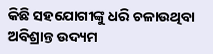କିଛି ସହଯୋଗୀଙ୍କୁ ଧରି ଚଳାଉଥିବା ଅବିଶ୍ରାନ୍ତ ଉଦ୍ୟମ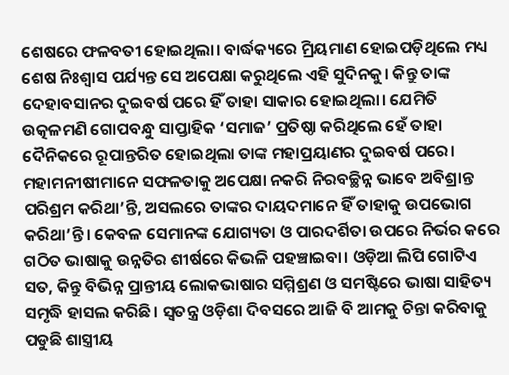ଶେଷରେ ଫଳବତୀ ହୋଇଥିଲା। ବାର୍ଦ୍ଧକ୍ୟରେ ମ୍ରିୟମାଣ ହୋଇପଡ଼ିଥିଲେ ମଧ୍ୟ ଶେଷ ନିଃଶ୍ୱାସ ପର୍ଯ୍ୟନ୍ତ ସେ ଅପେକ୍ଷା କରୁଥିଲେ ଏହି ସୁଦିନକୁ। କିନ୍ତୁ ତାଙ୍କ ଦେହାବସାନର ଦୁଇବର୍ଷ ପରେ ହିଁ ତାହା ସାକାର ହୋଇଥିଲା। ଯେମିତି ଉତ୍କଳମଣି ଗୋପବନ୍ଧୁ ସାପ୍ତାହିକ ‘ସମାଜ’ ପ୍ରତିଷ୍ଠା କରିଥିଲେ ହେଁ ତାହା ଦୈନିକରେ ରୂପାନ୍ତରିତ ହୋଇଥିଲା ତାଙ୍କ ମହାପ୍ରୟାଣର ଦୁଇବର୍ଷ ପରେ। ମହାମନୀଷୀମାନେ ସଫଳତାକୁ ଅପେକ୍ଷା ନକରି ନିରବଚ୍ଛିନ୍ନ ଭାବେ ଅବିଶ୍ରାନ୍ତ ପରିଶ୍ରମ କରିଥା’ନ୍ତି, ଅସଲରେ ତାଙ୍କର ଦାୟଦମାନେ ହିଁ ତାହାକୁ ଉପଭୋଗ କରିଥା’ନ୍ତି। କେବଳ ସେମାନଙ୍କ ଯୋଗ୍ୟତା ଓ ପାରଦର୍ଶିତା ଉପରେ ନିର୍ଭର କରେ ଗଠିତ ଭାଷାକୁ ଉନ୍ନତିର ଶୀର୍ଷରେ କିଭଳି ପହଞ୍ଚାଇବା। ଓଡ଼ିଆ ଲିପି ଗୋଟିଏ ସତ, କିନ୍ତୁ ବିଭିନ୍ନ ପ୍ରାନ୍ତୀୟ ଲୋକଭାଷାର ସମ୍ମିଶ୍ରଣ ଓ ସମଷ୍ଟିରେ ଭାଷା ସାହିତ୍ୟ ସମୃଦ୍ଧି ହାସଲ କରିଛି। ସ୍ୱତନ୍ତ୍ର ଓଡ଼ିଶା ଦିବସରେ ଆଜି ବି ଆମକୁ ଚିନ୍ତା କରିବାକୁ ପଡୁଛି ଶାସ୍ତ୍ରୀୟ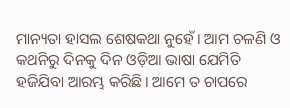ମାନ୍ୟତା ହାସଲ ଶେଷକଥା ନୁହେଁ। ଆମ ଚଳଣି ଓ କଥନିରୁ ଦିନକୁ ଦିନ ଓଡ଼ିଆ ଭାଷା ଯେମିତି ହଜିଯିବା ଆରମ୍ଭ କରିଛି। ଆମେ ତ ଚାପରେ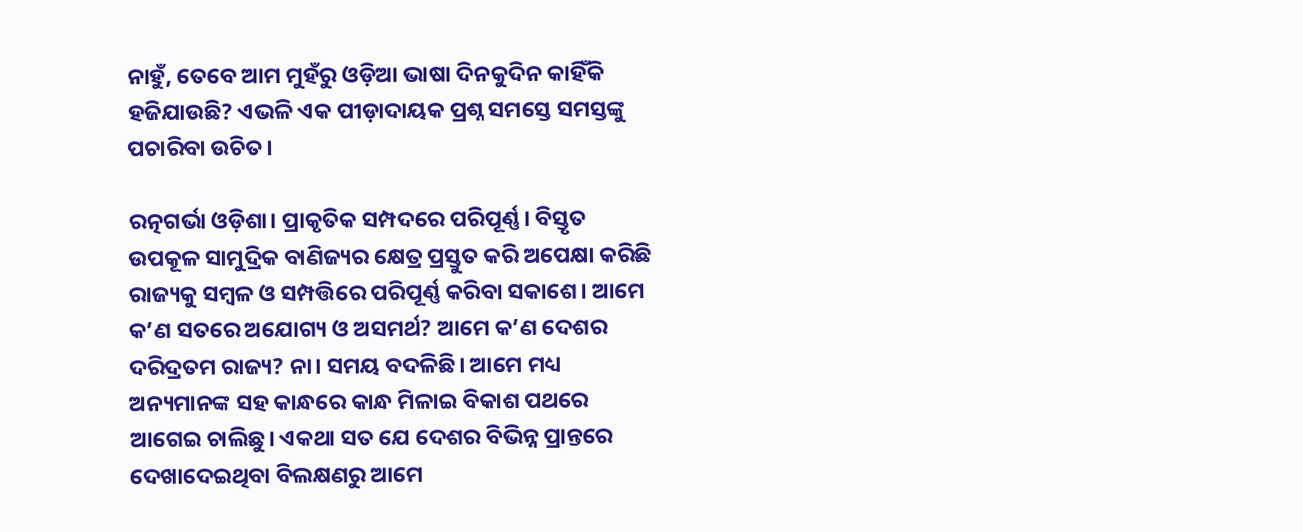ନାହୁଁ, ତେବେ ଆମ ମୁହଁରୁ ଓଡ଼ିଆ ଭାଷା ଦିନକୁଦିନ କାହିଁକି ହଜିଯାଉଛି? ଏଭଳି ଏକ ପୀଡ଼ାଦାୟକ ପ୍ରଶ୍ନ ସମସ୍ତେ ସମସ୍ତଙ୍କୁ ପଚାରିବା ଉଚିତ।

ରତ୍ନଗର୍ଭା ଓଡ଼ିଶା। ପ୍ରାକୃତିକ ସମ୍ପଦରେ ପରିପୂର୍ଣ୍ଣ। ବିସ୍ତୃତ ଉପକୂଳ ସାମୁଦ୍ରିକ ବାଣିଜ୍ୟର କ୍ଷେତ୍ର ପ୍ରସ୍ତୁତ କରି ଅପେକ୍ଷା କରିଛି ରାଜ୍ୟକୁ ସମ୍ବଳ ଓ ସମ୍ପତ୍ତିରେ ପରିପୂର୍ଣ୍ଣ କରିବା ସକାଶେ। ଆମେ କ’ଣ ସତରେ ଅଯୋଗ୍ୟ ଓ ଅସମର୍ଥ? ଆମେ କ’ଣ ଦେଶର ଦରିଦ୍ରତମ ରାଜ୍ୟ? ନା। ସମୟ ବଦଳିଛି। ଆମେ ମଧ୍ୟ ଅନ୍ୟମାନଙ୍କ ସହ କାନ୍ଧରେ କାନ୍ଧ ମିଳାଇ ବିକାଶ ପଥରେ ଆଗେଇ ଚାଲିଛୁ। ଏକଥା ସତ ଯେ ଦେଶର ବିଭିନ୍ନ ପ୍ରାନ୍ତରେ ଦେଖାଦେଇଥିବା ବିଲକ୍ଷଣରୁ ଆମେ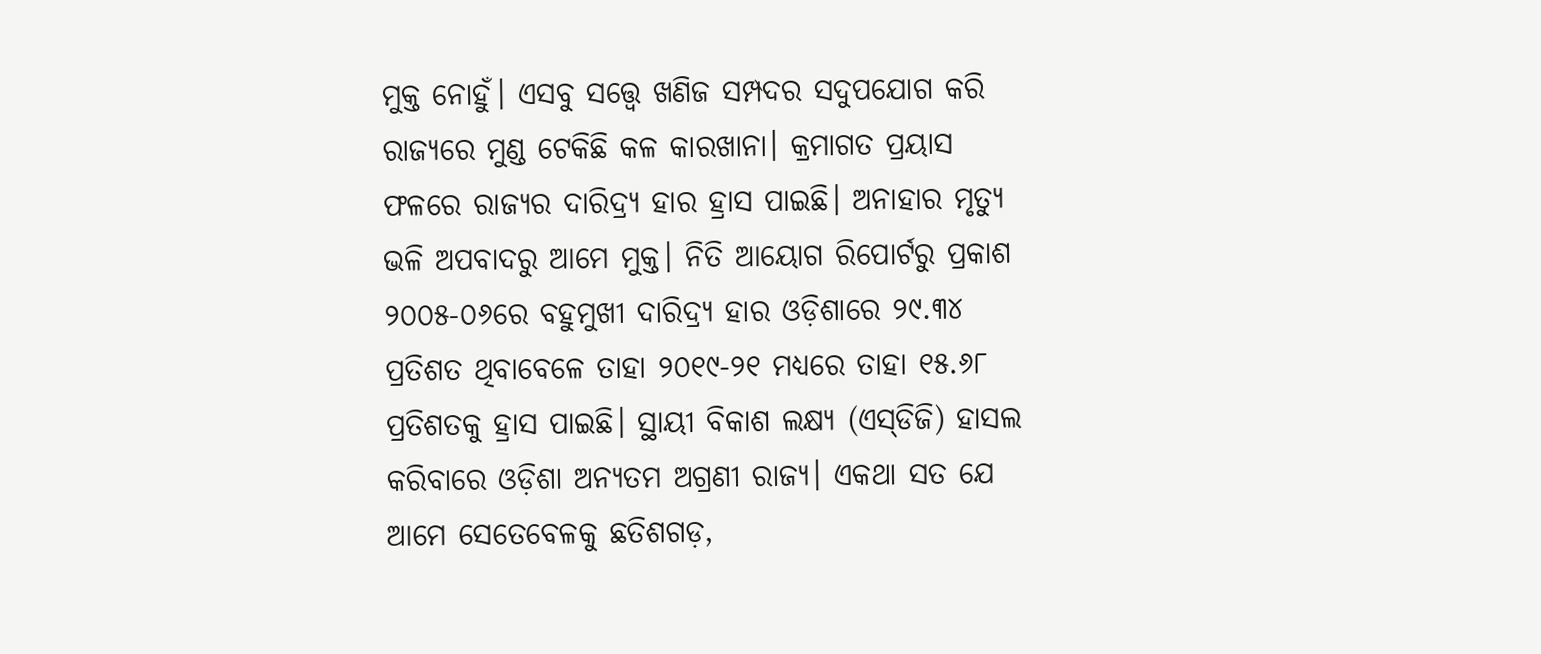ମୁକ୍ତ ନୋହୁଁ। ଏସବୁ ସତ୍ତ୍ବେ ଖଣିଜ ସମ୍ପଦର ସଦୁପଯୋଗ କରି ରାଜ୍ୟରେ ମୁଣ୍ଡ ଟେକିଛି କଳ କାରଖାନା। କ୍ରମାଗତ ପ୍ରୟାସ ଫଳରେ ରାଜ୍ୟର ଦାରିଦ୍ର୍ୟ ହାର ହ୍ରାସ ପାଇଛି। ଅନାହାର ମୃତ୍ୟୁ ଭଳି ଅପବାଦରୁ ଆମେ ମୁକ୍ତ। ନିତି ଆୟୋଗ ରିପୋର୍ଟରୁ ପ୍ରକାଶ ୨୦୦୫-୦୬ରେ ବହୁମୁଖୀ ଦାରିଦ୍ର୍ୟ ହାର ଓଡ଼ିଶାରେ ୨୯.୩୪ ପ୍ରତିଶତ ଥିବାବେଳେ ତାହା ୨୦୧୯-୨୧ ମଧ୍ୟରେ ତାହା ୧୫.୬୮ ପ୍ରତିଶତକୁ ହ୍ରାସ ପାଇଛି। ସ୍ଥାୟୀ ବିକାଶ ଲକ୍ଷ୍ୟ (ଏସ୍‌‌ଡିଜି) ହାସଲ କରିବାରେ ଓଡ଼ିଶା ଅନ୍ୟତମ ଅଗ୍ରଣୀ ରାଜ୍ୟ। ଏକଥା ସତ ଯେ ଆମେ ସେତେବେଳକୁ ଛତିଶଗଡ଼,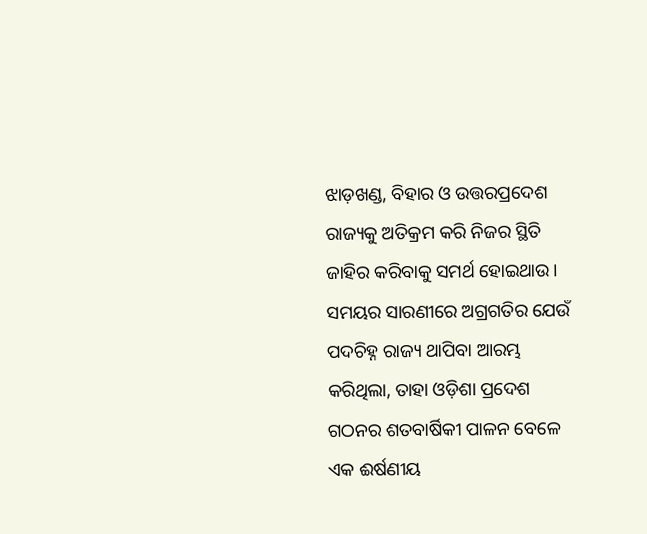ଝାଡ଼ଖଣ୍ଡ, ବିହାର ଓ ଉତ୍ତରପ୍ରଦେଶ ରାଜ୍ୟକୁ ଅତିକ୍ରମ କରି ନିଜର ସ୍ଥିତି ଜାହିର କରିବାକୁ ସମର୍ଥ ହୋଇଥାଉ। ସମୟର ସାରଣୀରେ ଅଗ୍ରଗତିର ଯେଉଁ ପଦଚିହ୍ନ ରାଜ୍ୟ ଥାପିବା ଆରମ୍ଭ କରିଥିଲା, ତାହା ଓଡ଼ିଶା ପ୍ରଦେଶ ଗଠନର ଶତବାର୍ଷିକୀ ପାଳନ ବେଳେ ଏକ ଈର୍ଷଣୀୟ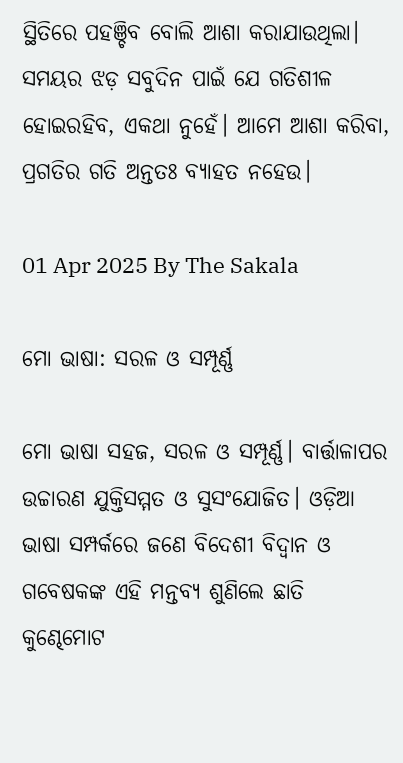ସ୍ଥିତିରେ ପହଞ୍ଚିବ ବୋଲି ଆଶା କରାଯାଉଥିଲା। ସମୟର ଝଡ଼ ସବୁଦିନ ପାଇଁ ଯେ ଗତିଶୀଳ ହୋଇରହିବ, ଏକଥା ନୁହେଁ। ଆମେ ଆଶା କରିବା, ପ୍ରଗତିର ଗତି ଅନ୍ତତଃ ବ୍ୟାହତ ନହେଉ।

01 Apr 2025 By The Sakala

ମୋ ଭାଷା: ସରଳ ଓ ସମ୍ପୂର୍ଣ୍ଣ

ମୋ ଭାଷା ସହଜ, ସରଳ ଓ ସମ୍ପୂର୍ଣ୍ଣ। ବାର୍ତ୍ତାଳାପର ଉଚ୍ଚାରଣ ଯୁକ୍ତିସମ୍ମତ ଓ ସୁସଂଯୋଜିତ। ଓଡ଼ିଆ ଭାଷା ସମ୍ପର୍କରେ ଜଣେ ବିଦେଶୀ ବିଦ୍ୱାନ ଓ ଗବେଷକଙ୍କ ଏହି ମନ୍ତବ୍ୟ ଶୁଣିଲେ ଛାତି କୁଣ୍ଢେମୋଟ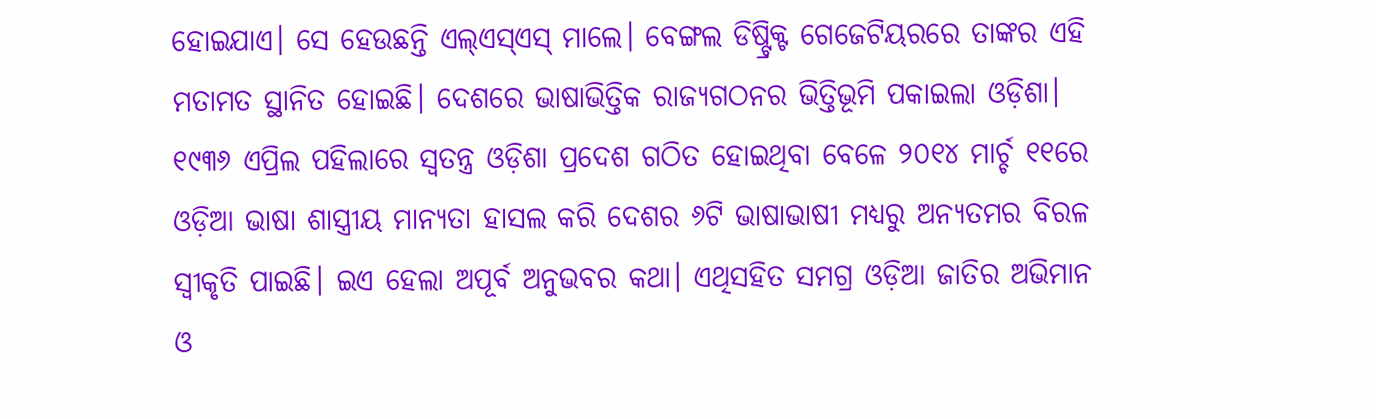ହୋଇଯାଏ। ସେ ହେଉଛନ୍ତି ଏଲ୍‌‌ଏସ୍‌‌ଏସ୍‌‌ ମାଲେ। ବେଙ୍ଗଲ ଡିଷ୍ଟ୍ରିକ୍ଟ ଗେଜେଟିୟରରେ ତାଙ୍କର ଏହି ମତାମତ ସ୍ଥାନିତ ହୋଇଛି। ଦେଶରେ ଭାଷାଭିତ୍ତିକ ରାଜ୍ୟଗଠନର ଭିତ୍ତିଭୂମି ପକାଇଲା ଓଡ଼ିଶା। ୧୯୩୬ ଏପ୍ରିଲ ପହିଲାରେ ସ୍ୱତନ୍ତ୍ର ଓଡ଼ିଶା ପ୍ରଦେଶ ଗଠିତ ହୋଇଥିବା ବେଳେ ୨୦୧୪ ମାର୍ଚ୍ଚ ୧୧ରେ ଓଡ଼ିଆ ଭାଷା ଶାସ୍ତ୍ରୀୟ ମାନ୍ୟତା ହାସଲ କରି ଦେଶର ୬ଟି ଭାଷାଭାଷୀ ମଧ୍ୟରୁ ଅନ୍ୟତମର ବିରଳ ସ୍ୱୀକୃତି ପାଇଛି। ଇଏ ହେଲା ଅପୂର୍ବ ଅନୁଭବର କଥା। ଏଥିସହିତ ସମଗ୍ର ଓଡ଼ିଆ ଜାତିର ଅଭିମାନ ଓ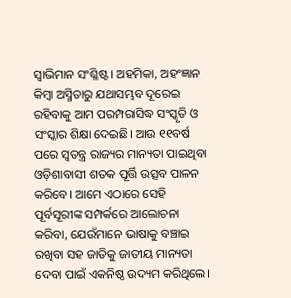ସ୍ୱାଭିମାନ ସଂଶ୍ଳିଷ୍ଟ। ଅହମିକା, ଅହଂଜ୍ଞାନ କିମ୍ବା ଅସ୍ମିତାରୁ ଯଥାସମ୍ଭବ ଦୂରେଇ ରହିବାକୁ ଆମ ପରମ୍ପରାସିଦ୍ଧ ସଂସ୍କୃତି ଓ ସଂସ୍କାର ଶିକ୍ଷା ଦେଇଛି। ଆଉ ୧୧ବର୍ଷ ପରେ ସ୍ୱତନ୍ତ୍ର ରାଜ୍ୟର ମାନ୍ୟତା ପାଇଥିବା ଓଡ଼ିଶାବାସୀ ଶତକ ପୂର୍ତ୍ତି ଉତ୍ସବ ପାଳନ କରିବେ। ଆମେ ଏଠାରେ ସେହି ପୂର୍ବସୂରୀଙ୍କ ସମ୍ପର୍କରେ ଆଲୋଚନା କରିବା, ଯେଉଁମାନେ ଭାଷାକୁ ବଞ୍ଚାଇ ରଖିବା ସହ ଜାତିକୁ ଜାତୀୟ ମାନ୍ୟତା ଦେବା ପାଇଁ ଏକନିଷ୍ଠ ଉଦ୍ୟମ କରିଥିଲେ।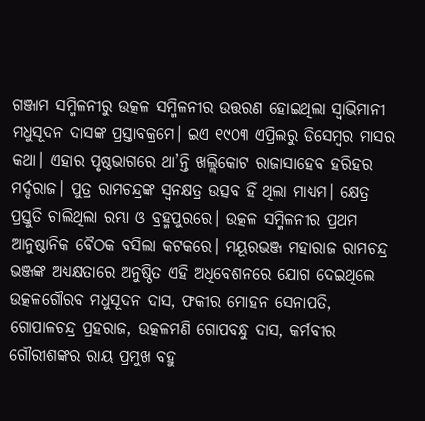ଗଞ୍ଜାମ ସମ୍ମିଳନୀରୁ ଉତ୍କଳ ସମ୍ମିଳନୀର ଉତ୍ତରଣ ହୋଇଥିଲା ସ୍ୱାଭିମାନୀ ମଧୁସୂଦନ ଦାସଙ୍କ ପ୍ରସ୍ତାବକ୍ରମେ। ଇଏ ୧୯୦୩ ଏପ୍ରିଲରୁ ଡିସେମ୍ବର ମାସର କଥା। ଏହାର ପୃଷ୍ଠଭାଗରେ ଥା’ନ୍ତି ଖଲ୍ଲିକୋଟ ରାଜାସାହେବ ହରିହର ମର୍ଦ୍ଦରାଜ। ପୁତ୍ର ରାମଚନ୍ଦ୍ରଙ୍କ ସ୍ୱନକ୍ଷତ୍ର ଉତ୍ସବ ହିଁ ଥିଲା ମାଧ୍ୟମ। କ୍ଷେତ୍ର ପ୍ରସ୍ତୁତି ଚାଲିଥିଲା ରମ୍ଭା ଓ ବ୍ରହ୍ମପୁରରେ। ଉତ୍କଳ ସମ୍ମିଳନୀର ପ୍ରଥମ ଆନୁଷ୍ଠାନିକ ବୈଠକ ବସିଲା କଟକରେ। ମୟୂରଭଞ୍ଜ ମହାରାଜ ରାମଚନ୍ଦ୍ର ଭଞ୍ଜଙ୍କ ଅଧ୍ୟକ୍ଷତାରେ ଅନୁଷ୍ଠିତ ଏହି ଅଧିବେଶନରେ ଯୋଗ ଦେଇଥିଲେ ଉତ୍କଳଗୌରବ ମଧୁସୂଦନ ଦାସ, ଫକୀର ମୋହନ ସେନାପତି, ଗୋପାଳଚନ୍ଦ୍ର ପ୍ରହରାଜ, ଉତ୍କଳମଣି ଗୋପବନ୍ଧୁ ଦାସ, କର୍ମବୀର ଗୌରୀଶଙ୍କର ରାୟ ପ୍ରମୁଖ ବହୁ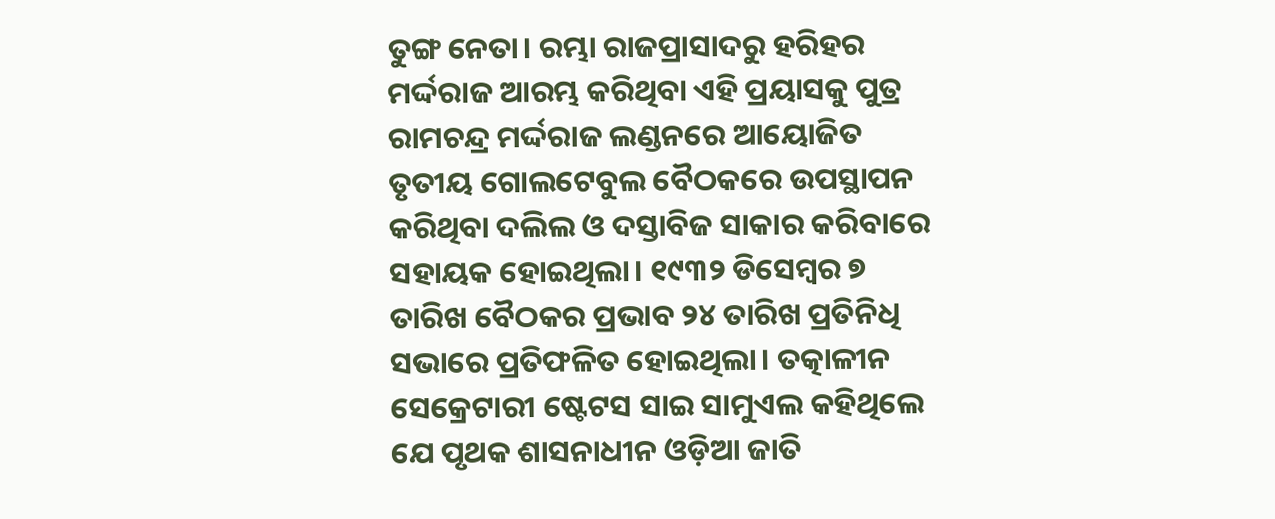ତୁଙ୍ଗ ନେତା। ରମ୍ଭା ରାଜପ୍ରାସାଦରୁ ହରିହର ମର୍ଦ୍ଦରାଜ ଆରମ୍ଭ କରିଥିବା ଏହି ପ୍ରୟାସକୁ ପୁତ୍ର ରାମଚନ୍ଦ୍ର ମର୍ଦ୍ଦରାଜ ଲଣ୍ଡନରେ ଆୟୋଜିତ ତୃତୀୟ ଗୋଲଟେବୁଲ ବୈଠକରେ ଉପସ୍ଥାପନ କରିଥିବା ଦଲିଲ ଓ ଦସ୍ତାବିଜ ସାକାର କରିବାରେ ସହାୟକ ହୋଇଥିଲା। ୧୯୩୨ ଡିସେମ୍ବର ୭ ତାରିଖ ବୈଠକର ପ୍ରଭାବ ୨୪ ତାରିଖ ପ୍ରତିନିଧି ସଭାରେ ପ୍ରତିଫଳିତ ହୋଇଥିଲା। ତତ୍କାଳୀନ ସେକ୍ରେଟାରୀ ଷ୍ଟେଟସ ସାଇ ସାମୁଏଲ କହିଥିଲେ ଯେ ପୃଥକ ଶାସନାଧୀନ ଓଡ଼ିଆ ଜାତି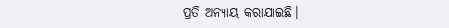ପ୍ରତି ଅନ୍ୟାୟ କରାଯାଇଛି।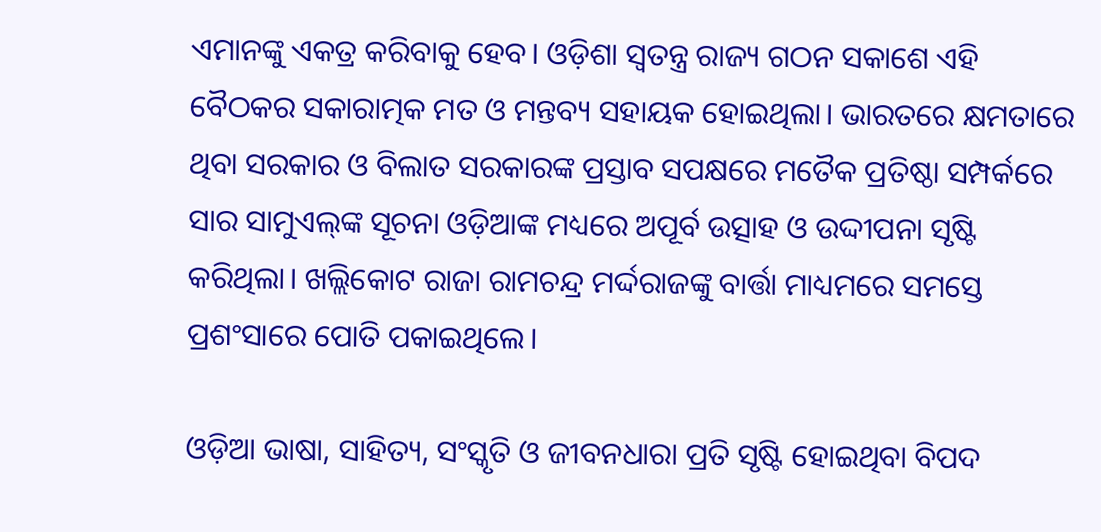ଏମାନଙ୍କୁ ଏକତ୍ର କରିବାକୁ ହେବ। ଓଡ଼ିଶା ସ୍ୱତନ୍ତ୍ର ରାଜ୍ୟ ଗଠନ ସକାଶେ ଏହି ବୈଠକର ସକାରାତ୍ମକ ମତ ଓ ମନ୍ତବ୍ୟ ସହାୟକ ହୋଇଥିଲା। ଭାରତରେ କ୍ଷମତାରେ ଥିବା ସରକାର ଓ ବିଲାତ ସରକାରଙ୍କ ପ୍ରସ୍ତାବ ସପକ୍ଷରେ ମତୈକ ପ୍ରତିଷ୍ଠା ସମ୍ପର୍କରେ ସାର ସାମୁଏଲ୍‌‌ଙ୍କ ସୂଚନା ଓଡ଼ିଆଙ୍କ ମଧ୍ୟରେ ଅପୂର୍ବ ଉତ୍ସାହ ଓ ଉଦ୍ଦୀପନା ସୃଷ୍ଟି କରିଥିଲା। ଖଲ୍ଲିକୋଟ ରାଜା ରାମଚନ୍ଦ୍ର ମର୍ଦ୍ଦରାଜଙ୍କୁ ବାର୍ତ୍ତା ମାଧ୍ୟମରେ ସମସ୍ତେ ପ୍ରଶଂସାରେ ପୋତି ପକାଇଥିଲେ।

ଓଡ଼ିଆ ଭାଷା, ସାହିତ୍ୟ, ସଂସ୍କୃତି ଓ ଜୀବନଧାରା ପ୍ରତି ସୃଷ୍ଟି ହୋଇଥିବା ବିପଦ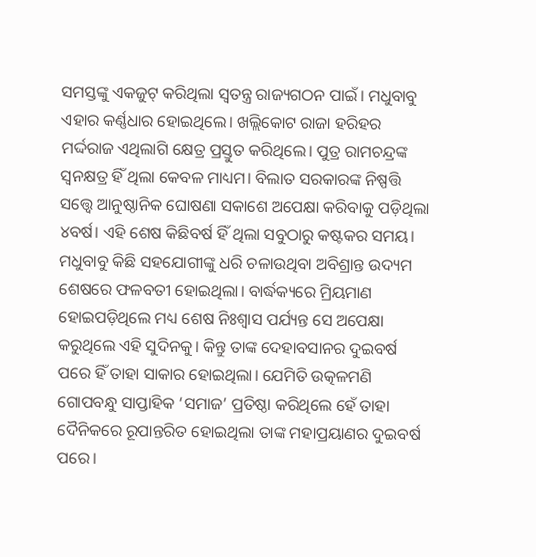ସମସ୍ତଙ୍କୁ ଏକଜୁଟ୍‌‌ କରିଥିଲା ସ୍ୱତନ୍ତ୍ର ରାଜ୍ୟଗଠନ ପାଇଁ। ମଧୁବାବୁ ଏହାର କର୍ଣ୍ଣଧାର ହୋଇଥିଲେ। ଖଲ୍ଲିକୋଟ ରାଜା ହରିହର ମର୍ଦ୍ଦରାଜ ଏଥିଲାଗି କ୍ଷେତ୍ର ପ୍ରସ୍ତୁତ କରିଥିଲେ। ପୁତ୍ର ରାମଚନ୍ଦ୍ରଙ୍କ ସ୍ୱନକ୍ଷତ୍ର ହିଁ ଥିଲା କେବଳ ମାଧ୍ୟମ। ବିଲାତ ସରକାରଙ୍କ ନିଷ୍ପତ୍ତି ସତ୍ତ୍ବେ ଆନୁଷ୍ଠାନିକ ଘୋଷଣା ସକାଶେ ଅପେକ୍ଷା କରିବାକୁ ପଡ଼ିଥିଲା ୪ବର୍ଷ। ଏହି ଶେଷ କିଛିବର୍ଷ ହିଁ ଥିଲା ସବୁଠାରୁ କଷ୍ଟକର ସମୟ। ମଧୁବାବୁ କିଛି ସହଯୋଗୀଙ୍କୁ ଧରି ଚଳାଉଥିବା ଅବିଶ୍ରାନ୍ତ ଉଦ୍ୟମ ଶେଷରେ ଫଳବତୀ ହୋଇଥିଲା। ବାର୍ଦ୍ଧକ୍ୟରେ ମ୍ରିୟମାଣ ହୋଇପଡ଼ିଥିଲେ ମଧ୍ୟ ଶେଷ ନିଃଶ୍ୱାସ ପର୍ଯ୍ୟନ୍ତ ସେ ଅପେକ୍ଷା କରୁଥିଲେ ଏହି ସୁଦିନକୁ। କିନ୍ତୁ ତାଙ୍କ ଦେହାବସାନର ଦୁଇବର୍ଷ ପରେ ହିଁ ତାହା ସାକାର ହୋଇଥିଲା। ଯେମିତି ଉତ୍କଳମଣି ଗୋପବନ୍ଧୁ ସାପ୍ତାହିକ ‘ସମାଜ’ ପ୍ରତିଷ୍ଠା କରିଥିଲେ ହେଁ ତାହା ଦୈନିକରେ ରୂପାନ୍ତରିତ ହୋଇଥିଲା ତାଙ୍କ ମହାପ୍ରୟାଣର ଦୁଇବର୍ଷ ପରେ।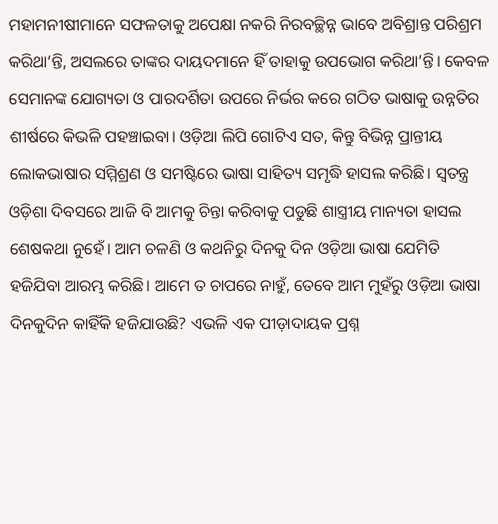ମହାମନୀଷୀମାନେ ସଫଳତାକୁ ଅପେକ୍ଷା ନକରି ନିରବଚ୍ଛିନ୍ନ ଭାବେ ଅବିଶ୍ରାନ୍ତ ପରିଶ୍ରମ କରିଥା’ନ୍ତି, ଅସଲରେ ତାଙ୍କର ଦାୟଦମାନେ ହିଁ ତାହାକୁ ଉପଭୋଗ କରିଥା’ନ୍ତି। କେବଳ ସେମାନଙ୍କ ଯୋଗ୍ୟତା ଓ ପାରଦର୍ଶିତା ଉପରେ ନିର୍ଭର କରେ ଗଠିତ ଭାଷାକୁ ଉନ୍ନତିର ଶୀର୍ଷରେ କିଭଳି ପହଞ୍ଚାଇବା। ଓଡ଼ିଆ ଲିପି ଗୋଟିଏ ସତ, କିନ୍ତୁ ବିଭିନ୍ନ ପ୍ରାନ୍ତୀୟ ଲୋକଭାଷାର ସମ୍ମିଶ୍ରଣ ଓ ସମଷ୍ଟିରେ ଭାଷା ସାହିତ୍ୟ ସମୃଦ୍ଧି ହାସଲ କରିଛି। ସ୍ୱତନ୍ତ୍ର ଓଡ଼ିଶା ଦିବସରେ ଆଜି ବି ଆମକୁ ଚିନ୍ତା କରିବାକୁ ପଡୁଛି ଶାସ୍ତ୍ରୀୟ ମାନ୍ୟତା ହାସଲ ଶେଷକଥା ନୁହେଁ। ଆମ ଚଳଣି ଓ କଥନିରୁ ଦିନକୁ ଦିନ ଓଡ଼ିଆ ଭାଷା ଯେମିତି ହଜିଯିବା ଆରମ୍ଭ କରିଛି। ଆମେ ତ ଚାପରେ ନାହୁଁ, ତେବେ ଆମ ମୁହଁରୁ ଓଡ଼ିଆ ଭାଷା ଦିନକୁଦିନ କାହିଁକି ହଜିଯାଉଛି? ଏଭଳି ଏକ ପୀଡ଼ାଦାୟକ ପ୍ରଶ୍ନ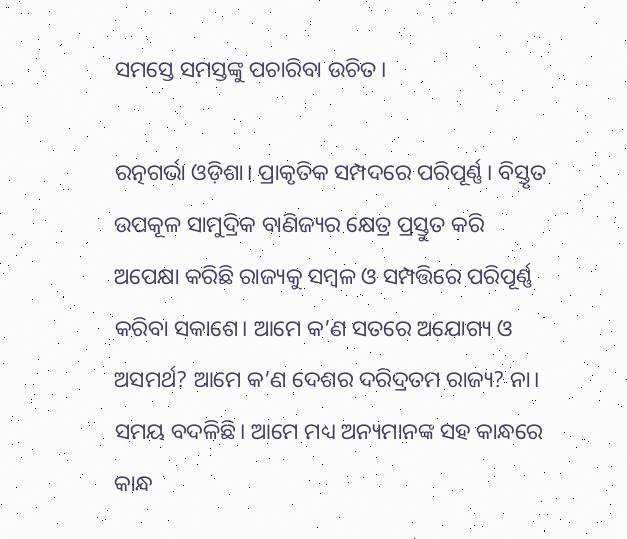ସମସ୍ତେ ସମସ୍ତଙ୍କୁ ପଚାରିବା ଉଚିତ।

ରତ୍ନଗର୍ଭା ଓଡ଼ିଶା। ପ୍ରାକୃତିକ ସମ୍ପଦରେ ପରିପୂର୍ଣ୍ଣ। ବିସ୍ତୃତ ଉପକୂଳ ସାମୁଦ୍ରିକ ବାଣିଜ୍ୟର କ୍ଷେତ୍ର ପ୍ରସ୍ତୁତ କରି ଅପେକ୍ଷା କରିଛି ରାଜ୍ୟକୁ ସମ୍ବଳ ଓ ସମ୍ପତ୍ତିରେ ପରିପୂର୍ଣ୍ଣ କରିବା ସକାଶେ। ଆମେ କ’ଣ ସତରେ ଅଯୋଗ୍ୟ ଓ ଅସମର୍ଥ? ଆମେ କ’ଣ ଦେଶର ଦରିଦ୍ରତମ ରାଜ୍ୟ? ନା। ସମୟ ବଦଳିଛି। ଆମେ ମଧ୍ୟ ଅନ୍ୟମାନଙ୍କ ସହ କାନ୍ଧରେ କାନ୍ଧ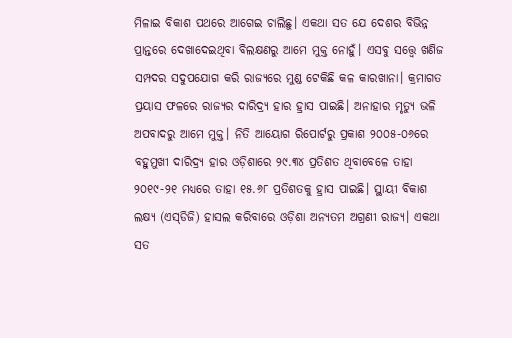ମିଳାଇ ବିକାଶ ପଥରେ ଆଗେଇ ଚାଲିଛୁ। ଏକଥା ସତ ଯେ ଦେଶର ବିଭିନ୍ନ ପ୍ରାନ୍ତରେ ଦେଖାଦେଇଥିବା ବିଲକ୍ଷଣରୁ ଆମେ ମୁକ୍ତ ନୋହୁଁ। ଏସବୁ ସତ୍ତ୍ବେ ଖଣିଜ ସମ୍ପଦର ସଦୁପଯୋଗ କରି ରାଜ୍ୟରେ ମୁଣ୍ଡ ଟେକିଛି କଳ କାରଖାନା। କ୍ରମାଗତ ପ୍ରୟାସ ଫଳରେ ରାଜ୍ୟର ଦାରିଦ୍ର୍ୟ ହାର ହ୍ରାସ ପାଇଛି। ଅନାହାର ମୃତ୍ୟୁ ଭଳି ଅପବାଦରୁ ଆମେ ମୁକ୍ତ। ନିତି ଆୟୋଗ ରିପୋର୍ଟରୁ ପ୍ରକାଶ ୨୦୦୫-୦୬ରେ ବହୁମୁଖୀ ଦାରିଦ୍ର୍ୟ ହାର ଓଡ଼ିଶାରେ ୨୯.୩୪ ପ୍ରତିଶତ ଥିବାବେଳେ ତାହା ୨୦୧୯-୨୧ ମଧ୍ୟରେ ତାହା ୧୫.୬୮ ପ୍ରତିଶତକୁ ହ୍ରାସ ପାଇଛି। ସ୍ଥାୟୀ ବିକାଶ ଲକ୍ଷ୍ୟ (ଏସ୍‌‌ଡିଜି) ହାସଲ କରିବାରେ ଓଡ଼ିଶା ଅନ୍ୟତମ ଅଗ୍ରଣୀ ରାଜ୍ୟ। ଏକଥା ସତ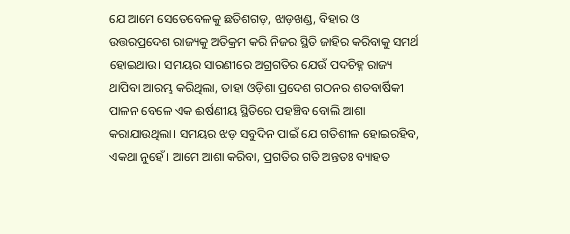ଯେ ଆମେ ସେତେବେଳକୁ ଛତିଶଗଡ଼, ଝାଡ଼ଖଣ୍ଡ, ବିହାର ଓ ଉତ୍ତରପ୍ରଦେଶ ରାଜ୍ୟକୁ ଅତିକ୍ରମ କରି ନିଜର ସ୍ଥିତି ଜାହିର କରିବାକୁ ସମର୍ଥ ହୋଇଥାଉ। ସମୟର ସାରଣୀରେ ଅଗ୍ରଗତିର ଯେଉଁ ପଦଚିହ୍ନ ରାଜ୍ୟ ଥାପିବା ଆରମ୍ଭ କରିଥିଲା, ତାହା ଓଡ଼ିଶା ପ୍ରଦେଶ ଗଠନର ଶତବାର୍ଷିକୀ ପାଳନ ବେଳେ ଏକ ଈର୍ଷଣୀୟ ସ୍ଥିତିରେ ପହଞ୍ଚିବ ବୋଲି ଆଶା କରାଯାଉଥିଲା। ସମୟର ଝଡ଼ ସବୁଦିନ ପାଇଁ ଯେ ଗତିଶୀଳ ହୋଇରହିବ, ଏକଥା ନୁହେଁ। ଆମେ ଆଶା କରିବା, ପ୍ରଗତିର ଗତି ଅନ୍ତତଃ ବ୍ୟାହତ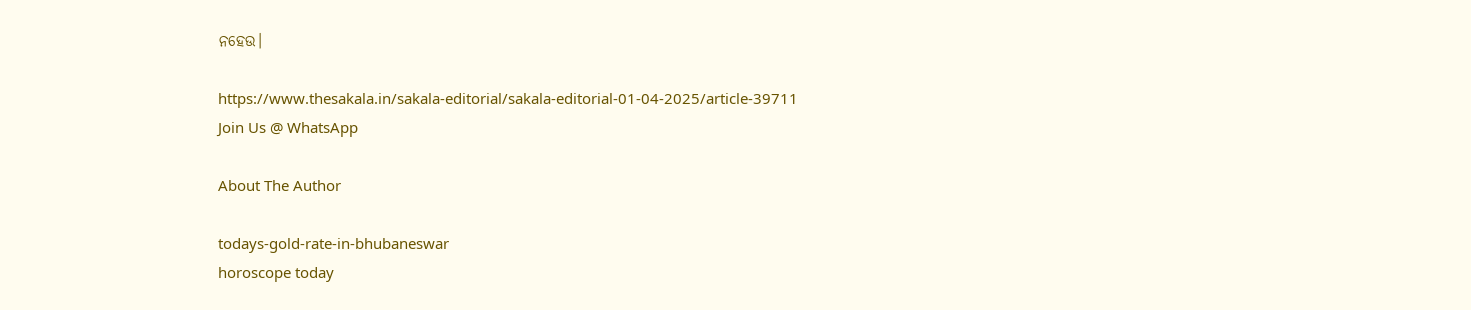ନହେଉ।

https://www.thesakala.in/sakala-editorial/sakala-editorial-01-04-2025/article-39711
Join Us @ WhatsApp

About The Author

todays-gold-rate-in-bhubaneswar
horoscope today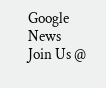Google News
Join Us @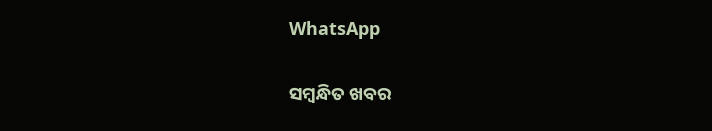WhatsApp

ସମ୍ବନ୍ଧିତ ଖବର